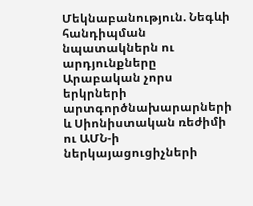Մեկնաբանություն. Նեգևի հանդիպման նպատակներն ու արդյունքները
Արաբական չորս երկրների արտգործնախարարների և Սիոնիստական ռեժիմի ու ԱՄՆ-ի ներկայացուցիչների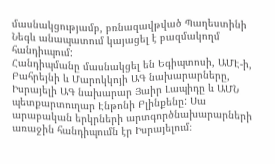մասնակցությամբ, բռնազավթված Պաղեստինի Նեգև անապատում կայացել է բազմակողմ հանդիւպում:
Հանդիպմանը մասնակցել են Եգիպտոսի, ԱՄԷ-ի, Բահրեյնի և Մարոկկոյի ԱԳ նախարարները, Իսրայելի ԱԳ նախարար Յաիր Լապիդը և ԱՄՆ պետքարտուղար Էնթոնի Բլինքենը: Սա արաբական երկրների արտգործնախարարների առաջին հանդիպումն էր Իսրայելում։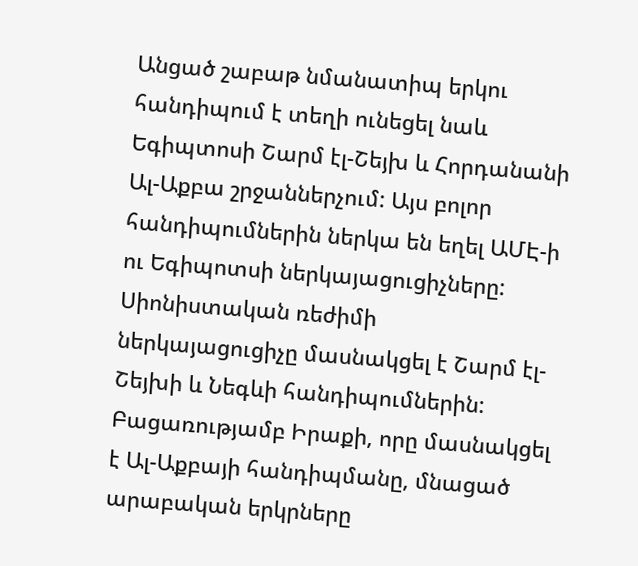Անցած շաբաթ նմանատիպ երկու հանդիպում է տեղի ունեցել նաև Եգիպտոսի Շարմ էլ-Շեյխ և Հորդանանի Ալ-Աքբա շրջաններչում: Այս բոլոր հանդիպումներին ներկա են եղել ԱՄԷ-ի ու Եգիպոտսի ներկայացուցիչները: Սիոնիստական ռեժիմի ներկայացուցիչը մասնակցել է Շարմ էլ-Շեյխի և Նեգևի հանդիպումներին: Բացառությամբ Իրաքի, որը մասնակցել է Ալ-Աքբայի հանդիպմանը, մնացած արաբական երկրները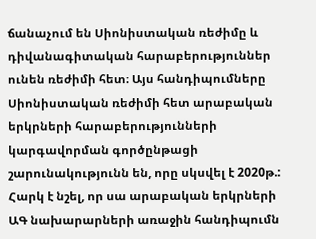ճանաչում են Սիոնիստական ռեժիմը և դիվանագիտական հարաբերություններ ունեն ռեժիմի հետ։ Այս հանդիպումները Սիոնիստական ռեժիմի հետ արաբական երկրների հարաբերությունների կարգավորման գործընթացի շարունակությունն են, որը սկսվել է 2020թ.:
Հարկ է նշել, որ սա արաբական երկրների ԱԳ նախարարների առաջին հանդիպումն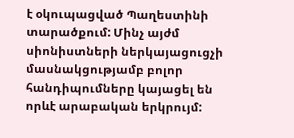է օկուպացված Պաղեստինի տարածքում: Մինչ այժմ սիոնիստների ներկայացուցչի մասնակցությամբ բոլոր հանդիպումները կայացել են որևէ արաբական երկրույմ: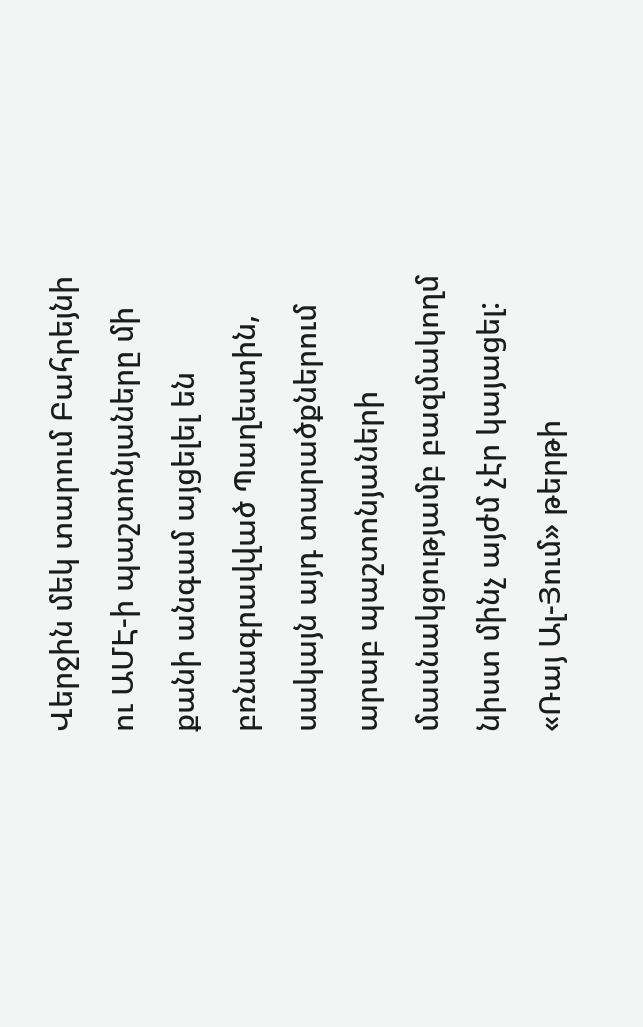Վերջին մեկ տարում Բահրեյնի ու ԱՄԷ-ի պաշտոնյաները մի քանի անգամ այցելել են բռնագրավված Պաղեստին, սակայն այդ տարածքներում արաբ պաշտոնյաների մասնակցությամբ բազմակողմ նիստ մինչ այժմ չէր կայացել:
«Ռայ Ալ-Յում» թերթի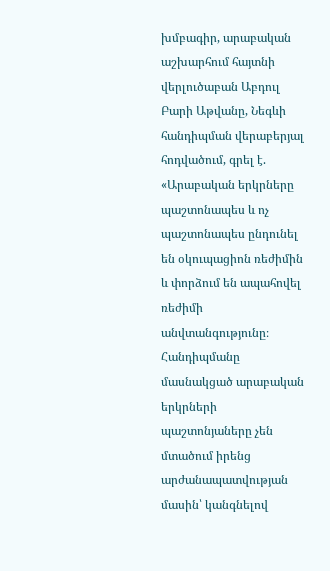խմբագիր, արաբական աշխարհում հայտնի վերլուծաբան Աբդուլ Բարի Աթվանը, Նեգևի հանդիպման վերաբերյալ հոդվածում, գրել է. «Արաբական երկրները պաշտոնապես և ոչ պաշտոնապես ընդունել են օկուպացիոն ռեժիմին և փորձում են ապահովել ռեժիմի անվտանգությունը։ Հանդիպմանը մասնակցած արաբական երկրների պաշտոնյաները չեն մտածում իրենց արժանապատվության մասին՝ կանգնելով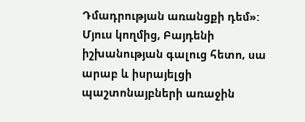Դմադրության առանցքի դեմ»:
Մյուս կողմից, Բայդենի իշխանության գալուց հետո, սա արաբ և իսրայելցի պաշտոնայբների առաջին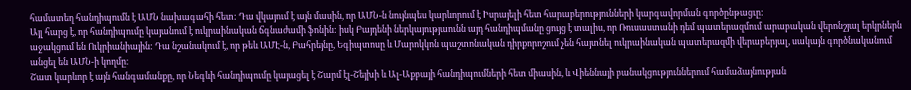համատեղ հանդիպումն է ԱՄՆ նախագահի հետ: Դա վկայում է այն մասին, որ ԱՄՆ-ն նույնպես կարևորում է Իսրայելի հետ հարաբերությունների կարգավորման գործընթացւը:
Այլ հարց է, որ հանդիպումը կայանում է ուկրաինական ճգնաժամի ֆոնին: իսկ Բայդենի ներկայությաունն այդ հանդիպմանը ցույց է տալիս, որ Ռուսաստանի դեմ պատերազմում արաբական վերոնշյալ երկրներն աջակցում են Ուկրիանիային: Դա նշանակում է, որ թեև ԱՄԷ-ն, Բահրեյնը, Եգիպտոսը և Մարոկկոն պաշտոնական դիրքորոշում չեն հայտնել ուկրաինական պատերազմի վերաբերյալ, սակայն գործնականում անցել են ԱՄՆ-ի կողմը։
Շատ կարևոր է այն հանգամանքը, որ Նեգևի հանդիպումը կայացել է Շարմ էլ-Շեյխի և Ալ-Աքբայի հանդիպումների հետ միասին, և Վիեննայի բանակցություններում համաձայնության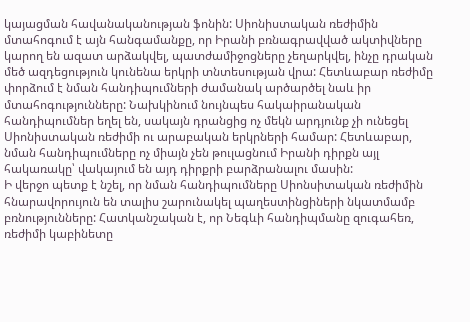կայացման հավանականության ֆոնին: Սիոնիստական ռեժիմին մտահոգում է այն հանգամանքը, որ Իրանի բռնագրավված ակտիվները կարող են ազատ արձակվել, պատժամիջոցները չեղարկվել, ինչը դրական մեծ ազդեցություն կունենա երկրի տնտեսության վրա: Հետևաբար ռեժիմը փորձում է նման հանդիպումների ժամանակ արծարծել նաև իր մտահոգությունները: Նախկինում նույնպես հակաիրանական հանդիպումներ եղել են, սակայն դրանցից ոչ մեկն արդյունք չի ունեցել Սիոնիստական ռեժիմի ու արաբական երկրների համար: Հետևաբար, նման հանդիպումները ոչ միայն չեն թուլացնում Իրանի դիրքն այլ հակառակը՝ վակայում են այդ դիրքրի բարձրանալու մասին:
Ի վերջո պետք է նշել, որ նման հանդիպումները Սիոնսիտական ռեժիմին հնարավորույուն են տալիս շարունակել պաղեստինցիների նկատմամբ բռնությունները: Հատկանշական է, որ Նեգևի հանդիպմանը զուգահեռ, ռեժիմի կաբինետը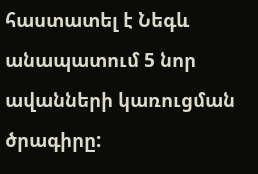հաստատել է Նեգև անապատում 5 նոր ավանների կառուցման ծրագիրը: